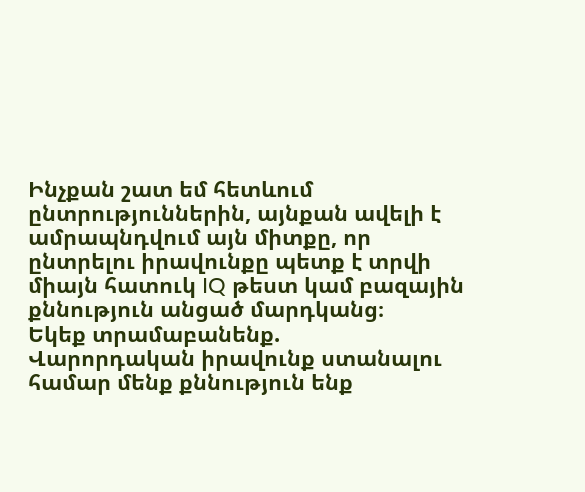Ինչքան շատ եմ հետևում ընտրություններին, այնքան ավելի է ամրապնդվում այն միտքը, որ ընտրելու իրավունքը պետք է տրվի միայն հատուկ IQ թեստ կամ բազային քննություն անցած մարդկանց։
Եկեք տրամաբանենք.
Վարորդական իրավունք ստանալու համար մենք քննություն ենք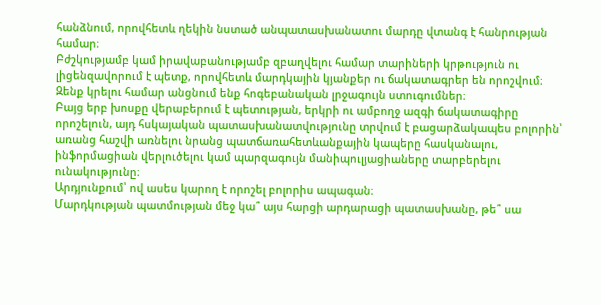հանձնում, որովհետև ղեկին նստած անպատասխանատու մարդը վտանգ է հանրության համար։
Բժշկությամբ կամ իրավաբանությամբ զբաղվելու համար տարիների կրթություն ու լիցենզավորում է պետք, որովհետև մարդկային կյանքեր ու ճակատագրեր են որոշվում։
Զենք կրելու համար անցնում ենք հոգեբանական լրջագույն ստուգումներ։
Բայց երբ խոսքը վերաբերում է պետության, երկրի ու ամբողջ ազգի ճակատագիրը որոշելուն, այդ հսկայական պատասխանատվությունը տրվում է բացարձակապես բոլորին՝ առանց հաշվի առնելու նրանց պատճառահետևանքային կապերը հասկանալու, ինֆորմացիան վերլուծելու կամ պարզագույն մանիպուլյացիաները տարբերելու ունակությունը։
Արդյունքում՝ ով ասես կարող է որոշել բոլորիս ապագան։
Մարդկության պատմության մեջ կա՞ այս հարցի արդարացի պատասխանը, թե՞ սա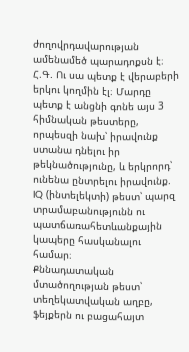ժողովրդավարության ամենամեծ պարադոքսն է։
Հ.Գ. Ու սա պետք է վերաբերի երկու կողմին էլ։ Մարդը պետք է անցնի գոնե այս 3 հիմնական թեստերը, որպեսզի նախ՝ իրավունք ստանա դնելու իր թեկնածությունը, և երկրորդ՝ ունենա ընտրելու իրավունք.
IQ (ինտելեկտի) թեստ՝ պարզ տրամաբանությունն ու պատճառահետևանքային կապերը հասկանալու համար։
Քննադատական մտածողության թեստ՝ տեղեկատվական աղբը, ֆեյքերն ու բացահայտ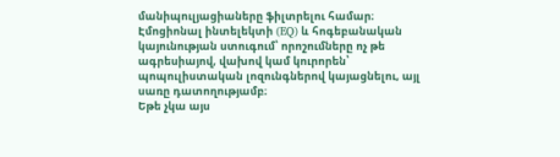մանիպուլյացիաները ֆիլտրելու համար։
Էմոցիոնալ ինտելեկտի (EQ) և հոգեբանական կայունության ստուգում՝ որոշումները ոչ թե ագրեսիայով, վախով կամ կուրորեն՝ պոպուլիստական լոզունգներով կայացնելու, այլ սառը դատողությամբ։
Եթե չկա այս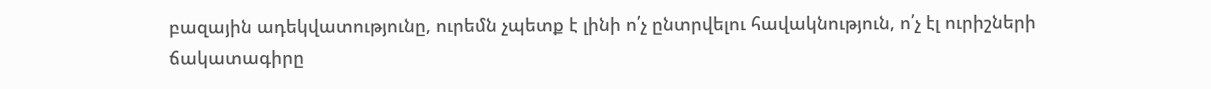բազային ադեկվատությունը, ուրեմն չպետք է լինի ո՛չ ընտրվելու հավակնություն, ո՛չ էլ ուրիշների ճակատագիրը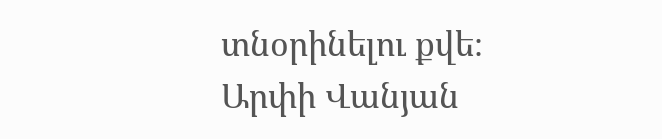տնօրինելու քվե։
Արփի Վանյան